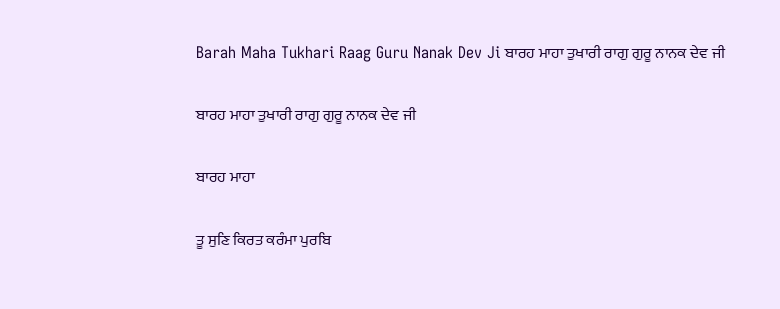Barah Maha Tukhari Raag Guru Nanak Dev Ji ਬਾਰਹ ਮਾਹਾ ਤੁਖਾਰੀ ਰਾਗੁ ਗੁਰੂ ਨਾਨਕ ਦੇਵ ਜੀ

ਬਾਰਹ ਮਾਹਾ ਤੁਖਾਰੀ ਰਾਗੁ ਗੁਰੂ ਨਾਨਕ ਦੇਵ ਜੀ

ਬਾਰਹ ਮਾਹਾ

ਤੂ ਸੁਣਿ ਕਿਰਤ ਕਰੰਮਾ ਪੁਰਬਿ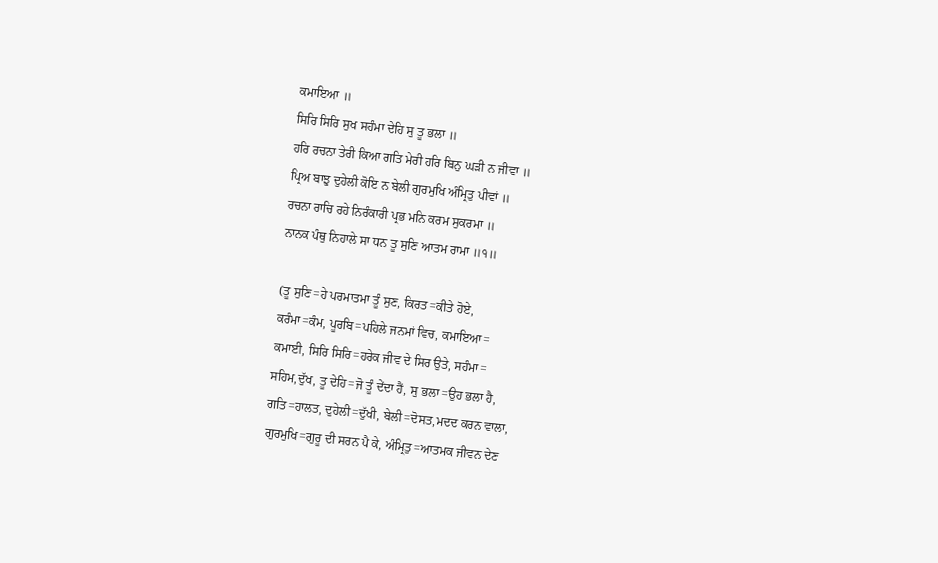ਕਮਾਇਆ ॥
ਸਿਰਿ ਸਿਰਿ ਸੁਖ ਸਹੰਮਾ ਦੇਹਿ ਸੁ ਤੂ ਭਲਾ ॥
ਹਰਿ ਰਚਨਾ ਤੇਰੀ ਕਿਆ ਗਤਿ ਮੇਰੀ ਹਰਿ ਬਿਨੁ ਘੜੀ ਨ ਜੀਵਾ ॥
ਪ੍ਰਿਅ ਬਾਝੁ ਦੁਹੇਲੀ ਕੋਇ ਨ ਬੇਲੀ ਗੁਰਮੁਖਿ ਅੰਮ੍ਰਿਤੁ ਪੀਵਾਂ ॥
ਰਚਨਾ ਰਾਚਿ ਰਹੇ ਨਿਰੰਕਾਰੀ ਪ੍ਰਭ ਮਨਿ ਕਰਮ ਸੁਕਰਮਾ ॥
ਨਾਨਕ ਪੰਥੁ ਨਿਹਾਲੇ ਸਾ ਧਨ ਤੂ ਸੁਣਿ ਆਤਮ ਰਾਮਾ ॥੧॥

(ਤੂ ਸੁਣਿ=ਹੇ ਪਰਮਾਤਮਾ ਤੂੰ ਸੁਣ, ਕਿਰਤ=ਕੀਤੇ ਹੋਏ,
ਕਰੰਮਾ=ਕੰਮ, ਪੂਰਬਿ=ਪਹਿਲੇ ਜਨਮਾਂ ਵਿਚ, ਕਮਾਇਆ=
ਕਮਾਈ, ਸਿਰਿ ਸਿਰਿ=ਹਰੇਕ ਜੀਵ ਦੇ ਸਿਰ ਉਤੇ, ਸਹੰਮਾ=
ਸਹਿਮ,ਦੁੱਖ, ਤੂ ਦੇਹਿ=ਜੋ ਤੂੰ ਦੇਂਦਾ ਹੈਂ, ਸੁ ਭਲਾ=ਉਹ ਭਲਾ ਹੈ,
ਗਤਿ=ਹਾਲਤ, ਦੁਹੇਲੀ=ਦੁੱਖੀ, ਬੇਲੀ=ਦੋਸਤ,ਮਦਦ ਕਰਨ ਵਾਲਾ,
ਗੁਰਮੁਖਿ=ਗੁਰੂ ਦੀ ਸਰਨ ਪੈ ਕੇ, ਅੰਮ੍ਰਿਤੁ=ਆਤਮਕ ਜੀਵਨ ਦੇਣ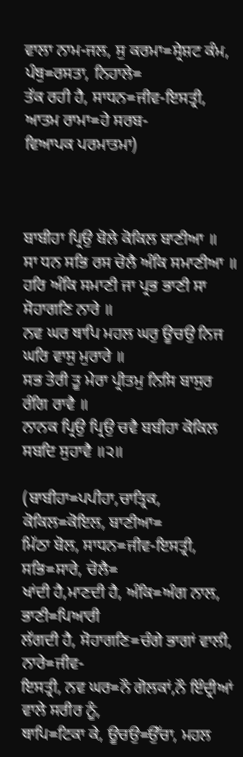ਵਾਲਾ ਨਾਮ-ਜਲ, ਸੁ ਕਰਮਾ=ਸ੍ਰੇਸ਼ਟ ਕੰਮ, ਪੰਥੁ=ਰਸਤਾ, ਨਿਹਾਲੇ=
ਤੱਕ ਰਹੀ ਹੈ, ਸਾਧਨ=ਜੀਵ-ਇਸਤ੍ਰੀ, ਆਤਮ ਰਾਮਾ=ਹੇ ਸਰਬ-
ਵਿਆਪਕ ਪਰਮਾਤਮਾ)



ਬਾਬੀਹਾ ਪ੍ਰਿਉ ਬੋਲੇ ਕੋਕਿਲ ਬਾਣੀਆ ॥
ਸਾ ਧਨ ਸਭਿ ਰਸ ਚੋਲੈ ਅੰਕਿ ਸਮਾਣੀਆ ॥
ਹਰਿ ਅੰਕਿ ਸਮਾਣੀ ਜਾ ਪ੍ਰਭ ਭਾਣੀ ਸਾ ਸੋਹਾਗਣਿ ਨਾਰੇ ॥
ਨਵ ਘਰ ਥਾਪਿ ਮਹਲ ਘਰੁ ਊਚਉ ਨਿਜ ਘਰਿ ਵਾਸੁ ਮੁਰਾਰੇ ॥
ਸਭ ਤੇਰੀ ਤੂ ਮੇਰਾ ਪ੍ਰੀਤਮੁ ਨਿਸਿ ਬਾਸੁਰ ਰੰਗਿ ਰਾਵੈ ॥
ਨਾਨਕ ਪ੍ਰਿਉ ਪ੍ਰਿਉ ਚਵੈ ਬਬੀਹਾ ਕੋਕਿਲ ਸਬਦਿ ਸੁਹਾਵੈ ॥੨॥

(ਬਾਬੀਹਾ=ਪਪੀਹਾ,ਚਾਤ੍ਰਿਕ, ਕੋਕਿਲ=ਕੋਇਲ, ਬਾਣੀਆ=
ਮਿੱਠਾ ਬੋਲ, ਸਾਧਨ=ਜੀਵ-ਇਸਤ੍ਰੀ, ਸਭਿ=ਸਾਰੇ, ਚੋਲੈ=
ਖਾਂਦੀ ਹੈ,ਮਾਣਦੀ ਹੈ, ਅੰਕਿ=ਅੰਗ ਨਾਲ, ਭਾਣੀ=ਪਿਆਰੀ
ਲੱਗਦੀ ਹੈ, ਸੋਹਾਗਣਿ=ਚੰਗੇ ਭਾਗਾਂ ਵਾਲੀ, ਨਾਰੇ=ਜੀਵ-
ਇਸਤ੍ਰੀ, ਨਵ ਘਰ=ਨੌ ਗੋਲਕਾਂ,ਨੌ ਇੰਦ੍ਰੀਆਂ ਵਾਲੇ ਸਰੀਰ ਨੂੰ,
ਥਾਪਿ=ਟਿਕਾ ਕੇ, ਊਚਉ=ਉੱਚਾ, ਮਹਲ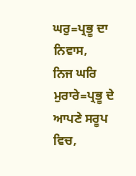ਘਰੁ=ਪ੍ਰਭੂ ਦਾ ਨਿਵਾਸ,
ਨਿਜ ਘਰਿ ਮੁਰਾਰੇ=ਪ੍ਰਭੂ ਦੇ ਆਪਣੇ ਸਰੂਪ ਵਿਚ,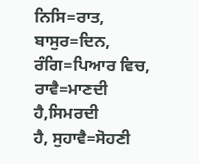ਨਿਸਿ=ਰਾਤ,
ਬਾਸੁਰ=ਦਿਨ, ਰੰਗਿ=ਪਿਆਰ ਵਿਚ, ਰਾਵੈ=ਮਾਣਦੀ ਹੈ,ਸਿਮਰਦੀ
ਹੈ, ਸੁਹਾਵੈ=ਸੋਹਣੀ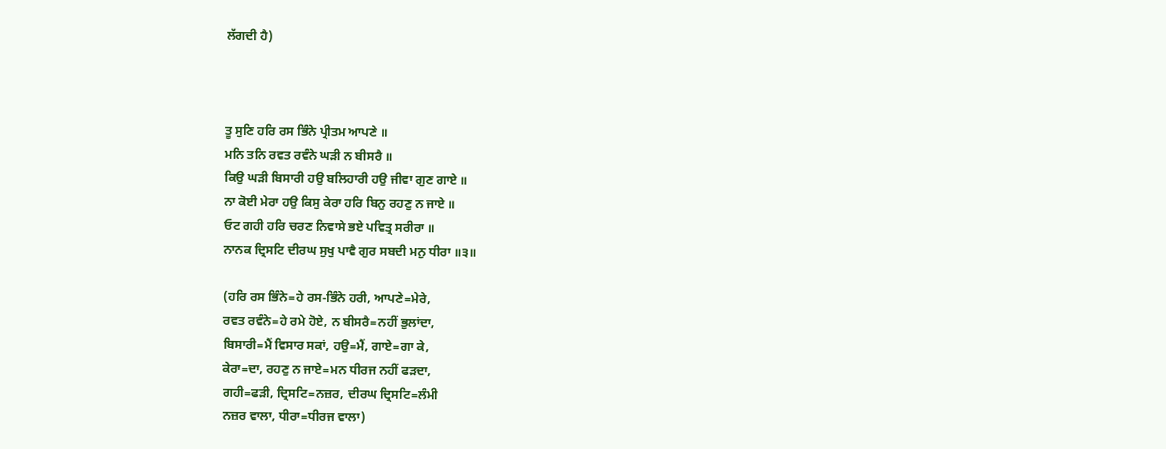ਲੱਗਦੀ ਹੈ)



ਤੂ ਸੁਣਿ ਹਰਿ ਰਸ ਭਿੰਨੇ ਪ੍ਰੀਤਮ ਆਪਣੇ ॥
ਮਨਿ ਤਨਿ ਰਵਤ ਰਵੰਨੇ ਘੜੀ ਨ ਬੀਸਰੈ ॥
ਕਿਉ ਘੜੀ ਬਿਸਾਰੀ ਹਉ ਬਲਿਹਾਰੀ ਹਉ ਜੀਵਾ ਗੁਣ ਗਾਏ ॥
ਨਾ ਕੋਈ ਮੇਰਾ ਹਉ ਕਿਸੁ ਕੇਰਾ ਹਰਿ ਬਿਨੁ ਰਹਣੁ ਨ ਜਾਏ ॥
ਓਟ ਗਹੀ ਹਰਿ ਚਰਣ ਨਿਵਾਸੇ ਭਏ ਪਵਿਤ੍ਰ ਸਰੀਰਾ ॥
ਨਾਨਕ ਦ੍ਰਿਸਟਿ ਦੀਰਘ ਸੁਖੁ ਪਾਵੈ ਗੁਰ ਸਬਦੀ ਮਨੁ ਧੀਰਾ ॥੩॥

(ਹਰਿ ਰਸ ਭਿੰਨੇ=ਹੇ ਰਸ-ਭਿੰਨੇ ਹਰੀ, ਆਪਣੇ=ਮੇਰੇ,
ਰਵਤ ਰਵੰਨੇ=ਹੇ ਰਮੇ ਹੋਏ, ਨ ਬੀਸਰੈ=ਨਹੀਂ ਭੁਲਾਂਦਾ,
ਬਿਸਾਰੀ=ਮੈਂ ਵਿਸਾਰ ਸਕਾਂ, ਹਉ=ਮੈਂ, ਗਾਏ=ਗਾ ਕੇ,
ਕੇਰਾ=ਦਾ, ਰਹਣੁ ਨ ਜਾਏ=ਮਨ ਧੀਰਜ ਨਹੀਂ ਫੜਦਾ,
ਗਹੀ=ਫੜੀ, ਦ੍ਰਿਸਟਿ=ਨਜ਼ਰ, ਦੀਰਘ ਦ੍ਰਿਸਟਿ=ਲੰਮੀ
ਨਜ਼ਰ ਵਾਲਾ, ਧੀਰਾ=ਧੀਰਜ ਵਾਲਾ)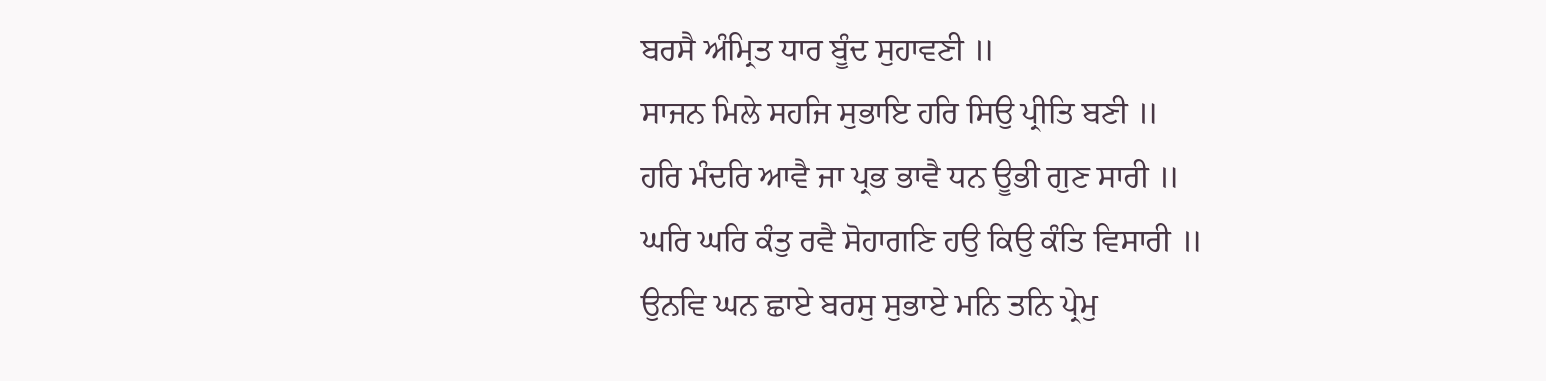ਬਰਸੈ ਅੰਮ੍ਰਿਤ ਧਾਰ ਬੂੰਦ ਸੁਹਾਵਣੀ ॥
ਸਾਜਨ ਮਿਲੇ ਸਹਜਿ ਸੁਭਾਇ ਹਰਿ ਸਿਉ ਪ੍ਰੀਤਿ ਬਣੀ ॥
ਹਰਿ ਮੰਦਰਿ ਆਵੈ ਜਾ ਪ੍ਰਭ ਭਾਵੈ ਧਨ ਊਭੀ ਗੁਣ ਸਾਰੀ ॥
ਘਰਿ ਘਰਿ ਕੰਤੁ ਰਵੈ ਸੋਹਾਗਣਿ ਹਉ ਕਿਉ ਕੰਤਿ ਵਿਸਾਰੀ ॥
ਉਨਵਿ ਘਨ ਛਾਏ ਬਰਸੁ ਸੁਭਾਏ ਮਨਿ ਤਨਿ ਪ੍ਰੇਮੁ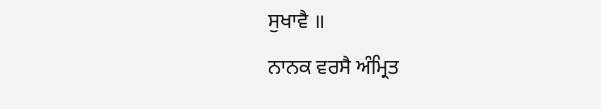ਸੁਖਾਵੈ ॥
ਨਾਨਕ ਵਰਸੈ ਅੰਮ੍ਰਿਤ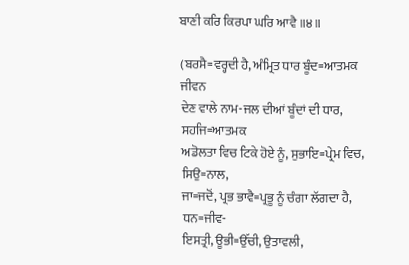ਬਾਣੀ ਕਰਿ ਕਿਰਪਾ ਘਰਿ ਆਵੈ ॥੪॥

(ਬਰਸੈ=ਵਰ੍ਹਦੀ ਹੈ, ਅੰਮ੍ਰਿਤ ਧਾਰ ਬੂੰਦ=ਆਤਮਕ ਜੀਵਨ
ਦੇਣ ਵਾਲੇ ਨਾਮ-ਜਲ ਦੀਆਂ ਬੂੰਦਾਂ ਦੀ ਧਾਰ, ਸਹਜਿ=ਆਤਮਕ
ਅਡੋਲਤਾ ਵਿਚ ਟਿਕੇ ਹੋਏ ਨੂੰ, ਸੁਭਾਇ=ਪ੍ਰੇਮ ਵਿਚ, ਸਿਉ=ਨਾਲ,
ਜਾ=ਜਦੋਂ, ਪ੍ਰਭ ਭਾਵੈ=ਪ੍ਰਭੂ ਨੂੰ ਚੰਗਾ ਲੱਗਦਾ ਹੈ, ਧਨ=ਜੀਵ-
ਇਸਤ੍ਰੀ, ਊਭੀ=ਉੱਚੀ, ਉਤਾਵਲੀ,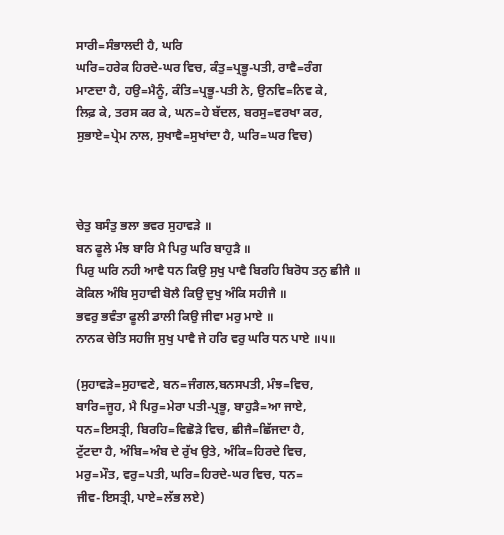ਸਾਰੀ=ਸੰਭਾਲਦੀ ਹੈ, ਘਰਿ
ਘਰਿ=ਹਰੇਕ ਹਿਰਦੇ-ਘਰ ਵਿਚ, ਕੰਤੁ=ਪ੍ਰਭੂ-ਪਤੀ, ਰਾਵੈ=ਰੰਗ
ਮਾਣਦਾ ਹੈ, ਹਉ=ਮੈਨੂੰ, ਕੰਤਿ=ਪ੍ਰਭੂ-ਪਤੀ ਨੇ, ਉਨਵਿ=ਨਿਵ ਕੇ,
ਲਿਫ਼ ਕੇ, ਤਰਸ ਕਰ ਕੇ, ਘਨ=ਹੇ ਬੱਦਲ, ਬਰਸੁ=ਵਰਖਾ ਕਰ,
ਸੁਭਾਏ=ਪ੍ਰੇਮ ਨਾਲ, ਸੁਖਾਵੈ=ਸੁਖਾਂਦਾ ਹੈ, ਘਰਿ=ਘਰ ਵਿਚ)



ਚੇਤੁ ਬਸੰਤੁ ਭਲਾ ਭਵਰ ਸੁਹਾਵੜੇ ॥
ਬਨ ਫੂਲੇ ਮੰਝ ਬਾਰਿ ਮੈ ਪਿਰੁ ਘਰਿ ਬਾਹੁੜੈ ॥
ਪਿਰੁ ਘਰਿ ਨਹੀ ਆਵੈ ਧਨ ਕਿਉ ਸੁਖੁ ਪਾਵੈ ਬਿਰਹਿ ਬਿਰੋਧ ਤਨੁ ਛੀਜੈ ॥
ਕੋਕਿਲ ਅੰਬਿ ਸੁਹਾਵੀ ਬੋਲੈ ਕਿਉ ਦੁਖੁ ਅੰਕਿ ਸਹੀਜੈ ॥
ਭਵਰੁ ਭਵੰਤਾ ਫੂਲੀ ਡਾਲੀ ਕਿਉ ਜੀਵਾ ਮਰੁ ਮਾਏ ॥
ਨਾਨਕ ਚੇਤਿ ਸਹਜਿ ਸੁਖੁ ਪਾਵੈ ਜੇ ਹਰਿ ਵਰੁ ਘਰਿ ਧਨ ਪਾਏ ॥੫॥

(ਸੁਹਾਵੜੇ=ਸੁਹਾਵਣੇ, ਬਨ=ਜੰਗਲ,ਬਨਸਪਤੀ, ਮੰਝ=ਵਿਚ,
ਬਾਰਿ=ਜੂਹ, ਮੈ ਪਿਰੁ=ਮੇਰਾ ਪਤੀ-ਪ੍ਰਭੂ, ਬਾਹੁੜੈ=ਆ ਜਾਏ,
ਧਨ=ਇਸਤ੍ਰੀ, ਬਿਰਹਿ=ਵਿਛੋੜੇ ਵਿਚ, ਛੀਜੈ=ਛਿੱਜਦਾ ਹੈ,
ਟੁੱਟਦਾ ਹੈ, ਅੰਬਿ=ਅੰਬ ਦੇ ਰੁੱਖ ਉਤੇ, ਅੰਕਿ=ਹਿਰਦੇ ਵਿਚ,
ਮਰੁ=ਮੌਤ, ਵਰੁ=ਪਤੀ, ਘਰਿ=ਹਿਰਦੇ-ਘਰ ਵਿਚ, ਧਨ=
ਜੀਵ-ਇਸਤ੍ਰੀ, ਪਾਏ=ਲੱਭ ਲਏ)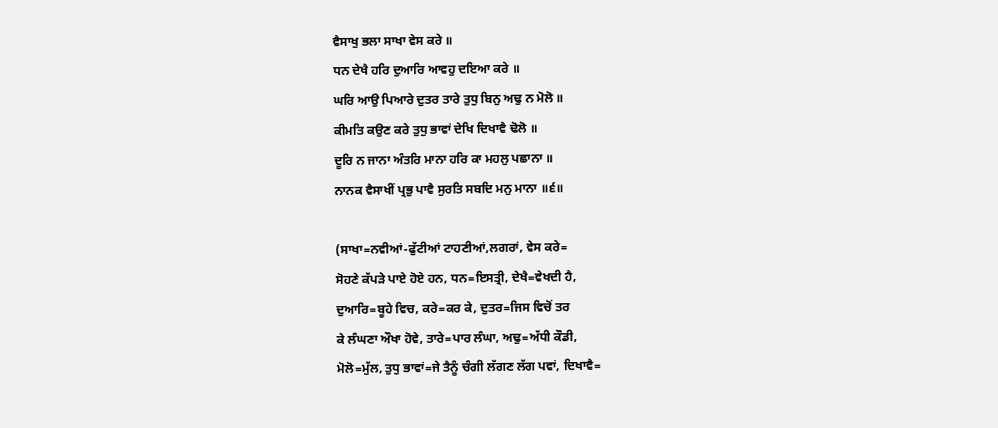ਵੈਸਾਖੁ ਭਲਾ ਸਾਖਾ ਵੇਸ ਕਰੇ ॥
ਧਨ ਦੇਖੈ ਹਰਿ ਦੁਆਰਿ ਆਵਹੁ ਦਇਆ ਕਰੇ ॥
ਘਰਿ ਆਉ ਪਿਆਰੇ ਦੁਤਰ ਤਾਰੇ ਤੁਧੁ ਬਿਨੁ ਅਢੁ ਨ ਮੋਲੋ ॥
ਕੀਮਤਿ ਕਉਣ ਕਰੇ ਤੁਧੁ ਭਾਵਾਂ ਦੇਖਿ ਦਿਖਾਵੈ ਢੋਲੋ ॥
ਦੂਰਿ ਨ ਜਾਨਾ ਅੰਤਰਿ ਮਾਨਾ ਹਰਿ ਕਾ ਮਹਲੁ ਪਛਾਨਾ ॥
ਨਾਨਕ ਵੈਸਾਖੀਂ ਪ੍ਰਭੁ ਪਾਵੈ ਸੁਰਤਿ ਸਬਦਿ ਮਨੁ ਮਾਨਾ ॥੬॥

(ਸਾਖਾ=ਨਵੀਆਂ-ਫੁੱਟੀਆਂ ਟਾਹਣੀਆਂ,ਲਗਰਾਂ, ਵੇਸ ਕਰੇ=
ਸੋਹਣੇ ਕੱਪੜੇ ਪਾਏ ਹੋਏ ਹਨ, ਧਨ=ਇਸਤ੍ਰੀ, ਦੇਖੈ=ਵੇਖਦੀ ਹੈ,
ਦੁਆਰਿ=ਬੂਹੇ ਵਿਚ, ਕਰੇ=ਕਰ ਕੇ, ਦੁਤਰ=ਜਿਸ ਵਿਚੋਂ ਤਰ
ਕੇ ਲੰਘਣਾ ਔਖਾ ਹੋਵੇ, ਤਾਰੇ=ਪਾਰ ਲੰਘਾ, ਅਢੁ=ਅੱਧੀ ਕੌਡੀ,
ਮੋਲੋ=ਮੁੱਲ, ਤੁਧੁ ਭਾਵਾਂ=ਜੇ ਤੈਨੂੰ ਚੰਗੀ ਲੱਗਣ ਲੱਗ ਪਵਾਂ, ਦਿਖਾਵੈ=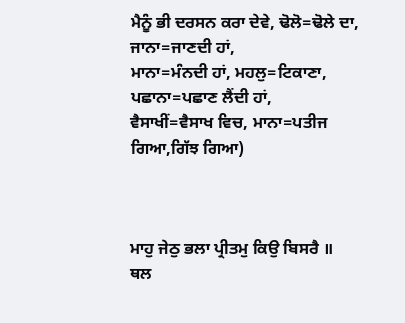ਮੈਨੂੰ ਭੀ ਦਰਸਨ ਕਰਾ ਦੇਵੇ, ਢੋਲੋ=ਢੋਲੇ ਦਾ, ਜਾਨਾ=ਜਾਣਦੀ ਹਾਂ,
ਮਾਨਾ=ਮੰਨਦੀ ਹਾਂ, ਮਹਲੁ=ਟਿਕਾਣਾ, ਪਛਾਨਾ=ਪਛਾਣ ਲੈਂਦੀ ਹਾਂ,
ਵੈਸਾਖੀਂ=ਵੈਸਾਖ ਵਿਚ, ਮਾਨਾ=ਪਤੀਜ ਗਿਆ,ਗਿੱਝ ਗਿਆ)



ਮਾਹੁ ਜੇਠੁ ਭਲਾ ਪ੍ਰੀਤਮੁ ਕਿਉ ਬਿਸਰੈ ॥
ਥਲ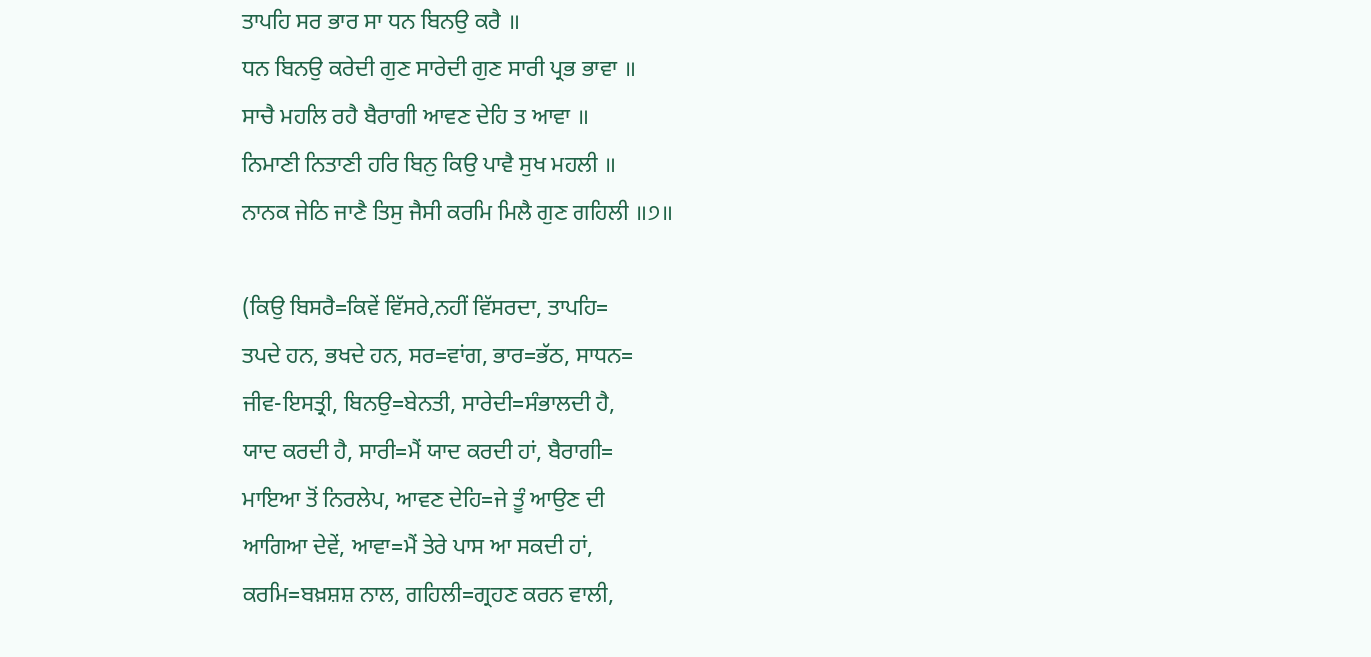ਤਾਪਹਿ ਸਰ ਭਾਰ ਸਾ ਧਨ ਬਿਨਉ ਕਰੈ ॥
ਧਨ ਬਿਨਉ ਕਰੇਦੀ ਗੁਣ ਸਾਰੇਦੀ ਗੁਣ ਸਾਰੀ ਪ੍ਰਭ ਭਾਵਾ ॥
ਸਾਚੈ ਮਹਲਿ ਰਹੈ ਬੈਰਾਗੀ ਆਵਣ ਦੇਹਿ ਤ ਆਵਾ ॥
ਨਿਮਾਣੀ ਨਿਤਾਣੀ ਹਰਿ ਬਿਨੁ ਕਿਉ ਪਾਵੈ ਸੁਖ ਮਹਲੀ ॥
ਨਾਨਕ ਜੇਠਿ ਜਾਣੈ ਤਿਸੁ ਜੈਸੀ ਕਰਮਿ ਮਿਲੈ ਗੁਣ ਗਹਿਲੀ ॥੭॥

(ਕਿਉ ਬਿਸਰੈ=ਕਿਵੇਂ ਵਿੱਸਰੇ,ਨਹੀਂ ਵਿੱਸਰਦਾ, ਤਾਪਹਿ=
ਤਪਦੇ ਹਨ, ਭਖਦੇ ਹਨ, ਸਰ=ਵਾਂਗ, ਭਾਰ=ਭੱਠ, ਸਾਧਨ=
ਜੀਵ-ਇਸਤ੍ਰੀ, ਬਿਨਉ=ਬੇਨਤੀ, ਸਾਰੇਦੀ=ਸੰਭਾਲਦੀ ਹੈ,
ਯਾਦ ਕਰਦੀ ਹੈ, ਸਾਰੀ=ਮੈਂ ਯਾਦ ਕਰਦੀ ਹਾਂ, ਬੈਰਾਗੀ=
ਮਾਇਆ ਤੋਂ ਨਿਰਲੇਪ, ਆਵਣ ਦੇਹਿ=ਜੇ ਤੂੰ ਆਉਣ ਦੀ
ਆਗਿਆ ਦੇਵੇਂ, ਆਵਾ=ਮੈਂ ਤੇਰੇ ਪਾਸ ਆ ਸਕਦੀ ਹਾਂ,
ਕਰਮਿ=ਬਖ਼ਸ਼ਸ਼ ਨਾਲ, ਗਹਿਲੀ=ਗ੍ਰਹਣ ਕਰਨ ਵਾਲੀ,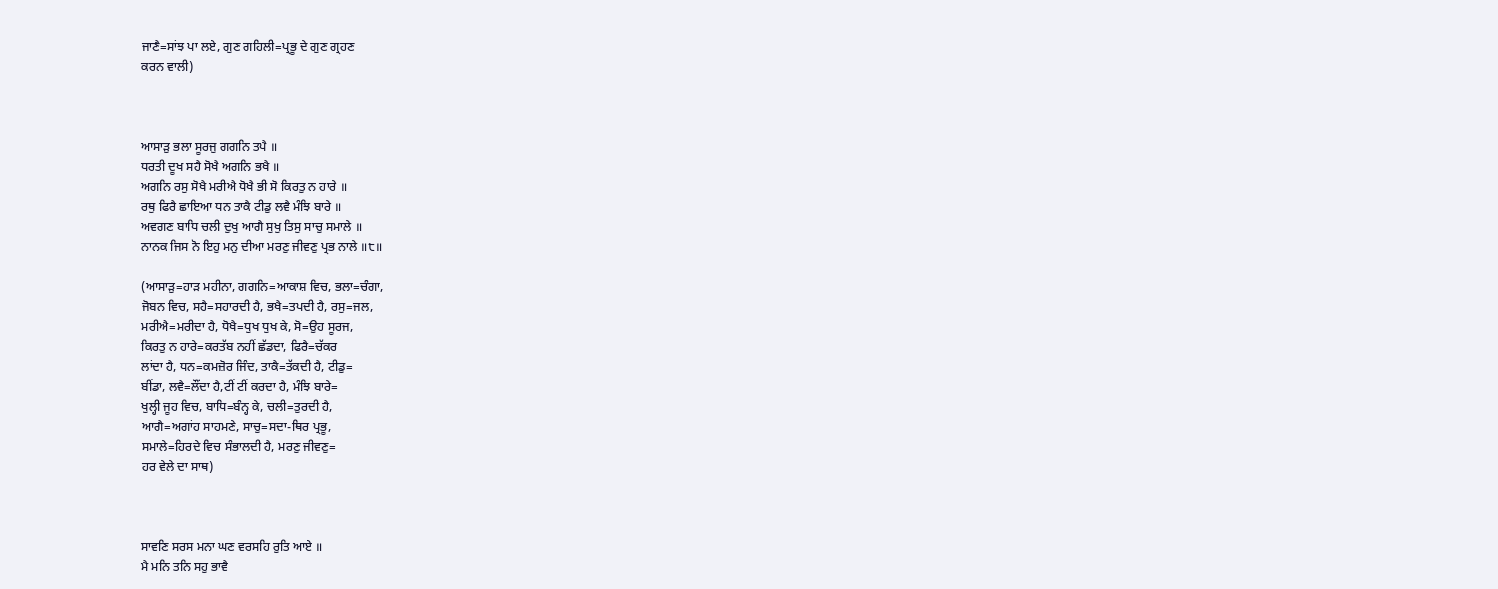ਜਾਣੈ=ਸਾਂਝ ਪਾ ਲਏ, ਗੁਣ ਗਹਿਲੀ=ਪ੍ਰਭੂ ਦੇ ਗੁਣ ਗ੍ਰਹਣ
ਕਰਨ ਵਾਲੀ)



ਆਸਾੜੁ ਭਲਾ ਸੂਰਜੁ ਗਗਨਿ ਤਪੈ ॥
ਧਰਤੀ ਦੂਖ ਸਹੈ ਸੋਖੈ ਅਗਨਿ ਭਖੈ ॥
ਅਗਨਿ ਰਸੁ ਸੋਖੈ ਮਰੀਐ ਧੋਖੈ ਭੀ ਸੋ ਕਿਰਤੁ ਨ ਹਾਰੇ ॥
ਰਥੁ ਫਿਰੈ ਛਾਇਆ ਧਨ ਤਾਕੈ ਟੀਡੁ ਲਵੈ ਮੰਝਿ ਬਾਰੇ ॥
ਅਵਗਣ ਬਾਧਿ ਚਲੀ ਦੁਖੁ ਆਗੈ ਸੁਖੁ ਤਿਸੁ ਸਾਚੁ ਸਮਾਲੇ ॥
ਨਾਨਕ ਜਿਸ ਨੋ ਇਹੁ ਮਨੁ ਦੀਆ ਮਰਣੁ ਜੀਵਣੁ ਪ੍ਰਭ ਨਾਲੇ ॥੮॥

(ਆਸਾੜੁ=ਹਾੜ ਮਹੀਨਾ, ਗਗਨਿ=ਆਕਾਸ਼ ਵਿਚ, ਭਲਾ=ਚੰਗਾ,
ਜੋਬਨ ਵਿਚ, ਸਹੈ=ਸਹਾਰਦੀ ਹੈ, ਭਖੈ=ਤਪਦੀ ਹੈ, ਰਸੁ=ਜਲ,
ਮਰੀਐ=ਮਰੀਦਾ ਹੈ, ਧੋਖੈ=ਧੁਖ ਧੁਖ ਕੇ, ਸੋ=ਉਹ ਸੂਰਜ,
ਕਿਰਤੁ ਨ ਹਾਰੇ=ਕਰਤੱਬ ਨਹੀਂ ਛੱਡਦਾ, ਫਿਰੈ=ਚੱਕਰ
ਲਾਂਦਾ ਹੈ, ਧਨ=ਕਮਜ਼ੋਰ ਜਿੰਦ, ਤਾਕੈ=ਤੱਕਦੀ ਹੈ, ਟੀਡੁ=
ਬੀਂਡਾ, ਲਵੈ=ਲੌਂਦਾ ਹੈ,ਟੀਂ ਟੀਂ ਕਰਦਾ ਹੈ, ਮੰਝਿ ਬਾਰੇ=
ਖੁਲ੍ਹੀ ਜੂਹ ਵਿਚ, ਬਾਧਿ=ਬੰਨ੍ਹ ਕੇ, ਚਲੀ=ਤੁਰਦੀ ਹੈ,
ਆਗੈ=ਅਗਾਂਹ ਸਾਹਮਣੇ, ਸਾਚੁ=ਸਦਾ-ਥਿਰ ਪ੍ਰਭੂ,
ਸਮਾਲੇ=ਹਿਰਦੇ ਵਿਚ ਸੰਭਾਲਦੀ ਹੈ, ਮਰਣੁ ਜੀਵਣੁ=
ਹਰ ਵੇਲੇ ਦਾ ਸਾਥ)



ਸਾਵਣਿ ਸਰਸ ਮਨਾ ਘਣ ਵਰਸਹਿ ਰੁਤਿ ਆਏ ॥
ਮੈ ਮਨਿ ਤਨਿ ਸਹੁ ਭਾਵੈ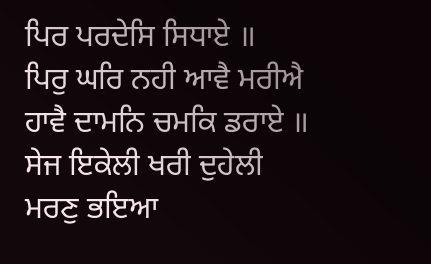ਪਿਰ ਪਰਦੇਸਿ ਸਿਧਾਏ ॥
ਪਿਰੁ ਘਰਿ ਨਹੀ ਆਵੈ ਮਰੀਐ ਹਾਵੈ ਦਾਮਨਿ ਚਮਕਿ ਡਰਾਏ ॥
ਸੇਜ ਇਕੇਲੀ ਖਰੀ ਦੁਹੇਲੀ ਮਰਣੁ ਭਇਆ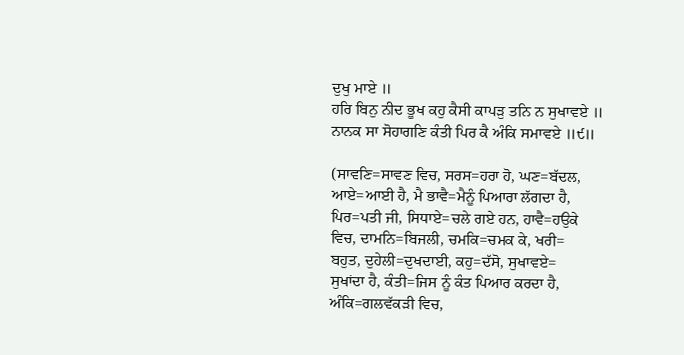ਦੁਖੁ ਮਾਏ ॥
ਹਰਿ ਬਿਨੁ ਨੀਦ ਭੂਖ ਕਹੁ ਕੈਸੀ ਕਾਪੜੁ ਤਨਿ ਨ ਸੁਖਾਵਏ ॥
ਨਾਨਕ ਸਾ ਸੋਹਾਗਣਿ ਕੰਤੀ ਪਿਰ ਕੈ ਅੰਕਿ ਸਮਾਵਏ ॥੯॥

(ਸਾਵਣਿ=ਸਾਵਣ ਵਿਚ, ਸਰਸ=ਹਰਾ ਹੋ, ਘਣ=ਬੱਦਲ,
ਆਏ=ਆਈ ਹੈ, ਮੈ ਭਾਵੈ=ਮੈਨੂੰ ਪਿਆਰਾ ਲੱਗਦਾ ਹੈ,
ਪਿਰ=ਪਤੀ ਜੀ, ਸਿਧਾਏ=ਚਲੇ ਗਏ ਹਨ, ਹਾਵੈ=ਹਉਕੇ
ਵਿਚ, ਦਾਮਨਿ=ਬਿਜਲੀ, ਚਮਕਿ=ਚਮਕ ਕੇ, ਖਰੀ=
ਬਹੁਤ, ਦੁਹੇਲੀ=ਦੁਖਦਾਈ, ਕਹੁ=ਦੱਸੋ, ਸੁਖਾਵਏ=
ਸੁਖਾਂਦਾ ਹੈ, ਕੰਤੀ=ਜਿਸ ਨੂੰ ਕੰਤ ਪਿਆਰ ਕਰਦਾ ਹੈ,
ਅੰਕਿ=ਗਲਵੱਕੜੀ ਵਿਚ,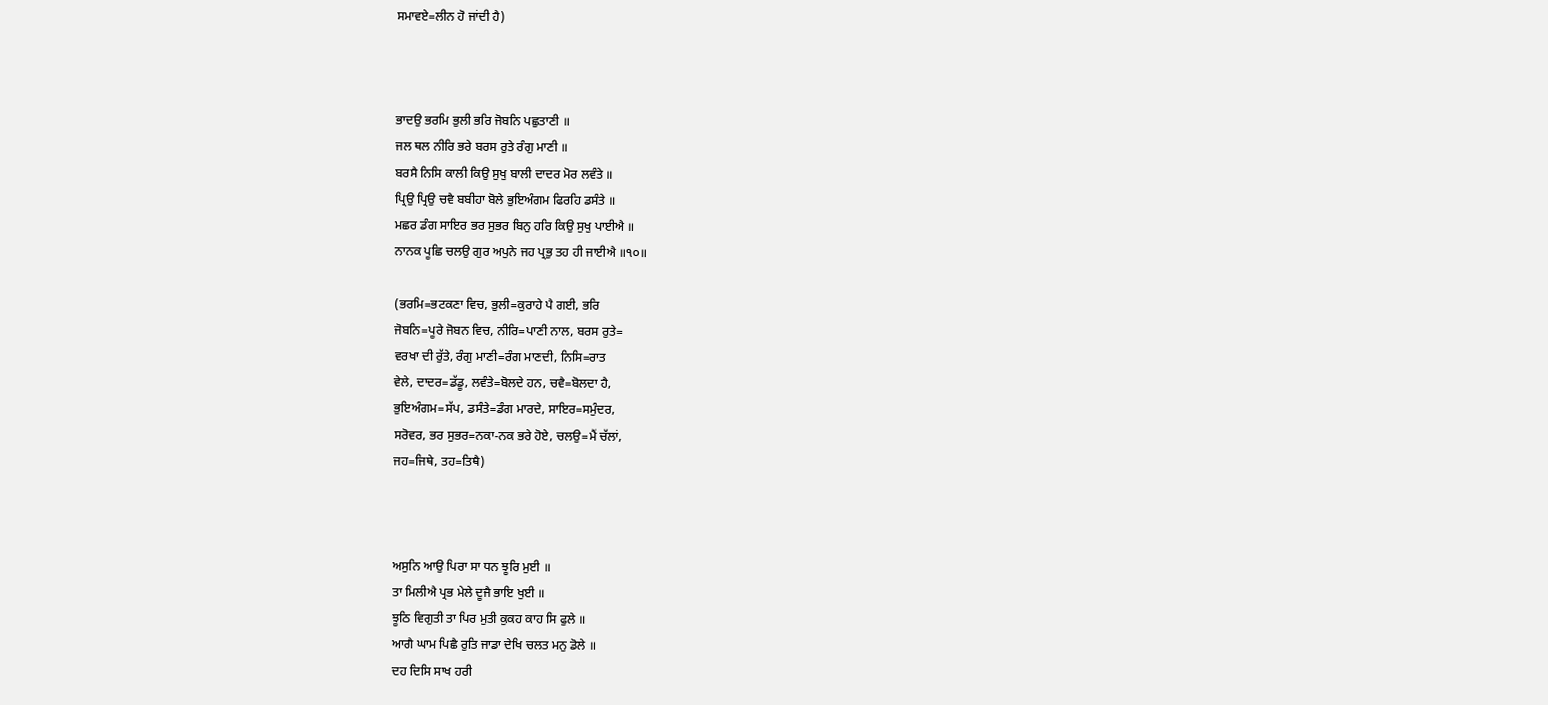ਸਮਾਵਏ=ਲੀਨ ਹੋ ਜਾਂਦੀ ਹੈ)



ਭਾਦਉ ਭਰਮਿ ਭੁਲੀ ਭਰਿ ਜੋਬਨਿ ਪਛੁਤਾਣੀ ॥
ਜਲ ਥਲ ਨੀਰਿ ਭਰੇ ਬਰਸ ਰੁਤੇ ਰੰਗੁ ਮਾਣੀ ॥
ਬਰਸੈ ਨਿਸਿ ਕਾਲੀ ਕਿਉ ਸੁਖੁ ਬਾਲੀ ਦਾਦਰ ਮੋਰ ਲਵੰਤੇ ॥
ਪ੍ਰਿਉ ਪ੍ਰਿਉ ਚਵੈ ਬਬੀਹਾ ਬੋਲੇ ਭੁਇਅੰਗਮ ਫਿਰਹਿ ਡਸੰਤੇ ॥
ਮਛਰ ਡੰਗ ਸਾਇਰ ਭਰ ਸੁਭਰ ਬਿਨੁ ਹਰਿ ਕਿਉ ਸੁਖੁ ਪਾਈਐ ॥
ਨਾਨਕ ਪੂਛਿ ਚਲਉ ਗੁਰ ਅਪੁਨੇ ਜਹ ਪ੍ਰਭੁ ਤਹ ਹੀ ਜਾਈਐ ॥੧੦॥

(ਭਰਮਿ=ਭਟਕਣਾ ਵਿਚ, ਭੁਲੀ=ਕੁਰਾਹੇ ਪੈ ਗਈ, ਭਰਿ
ਜੋਬਨਿ=ਪੂਰੇ ਜੋਬਨ ਵਿਚ, ਨੀਰਿ=ਪਾਣੀ ਨਾਲ, ਬਰਸ ਰੁਤੇ=
ਵਰਖਾ ਦੀ ਰੁੱਤੇ, ਰੰਗੁ ਮਾਣੀ=ਰੰਗ ਮਾਣਦੀ, ਨਿਸਿ=ਰਾਤ
ਵੇਲੇ, ਦਾਦਰ=ਡੱਡੂ, ਲਵੰਤੇ=ਬੋਲਦੇ ਹਨ, ਚਵੈ=ਬੋਲਦਾ ਹੈ,
ਭੁਇਅੰਗਮ=ਸੱਪ, ਡਸੰਤੇ=ਡੰਗ ਮਾਰਦੇ, ਸਾਇਰ=ਸਮੁੰਦਰ,
ਸਰੋਵਰ, ਭਰ ਸੁਭਰ=ਨਕਾ-ਨਕ ਭਰੇ ਹੋਏ, ਚਲਉ=ਮੈਂ ਚੱਲਾਂ,
ਜਹ=ਜਿਥੇ, ਤਹ=ਤਿਥੈ)



ਅਸੁਨਿ ਆਉ ਪਿਰਾ ਸਾ ਧਨ ਝੂਰਿ ਮੁਈ ॥
ਤਾ ਮਿਲੀਐ ਪ੍ਰਭ ਮੇਲੇ ਦੂਜੈ ਭਾਇ ਖੁਈ ॥
ਝੂਠਿ ਵਿਗੁਤੀ ਤਾ ਪਿਰ ਮੁਤੀ ਕੁਕਹ ਕਾਹ ਸਿ ਫੁਲੇ ॥
ਆਗੈ ਘਾਮ ਪਿਛੈ ਰੁਤਿ ਜਾਡਾ ਦੇਖਿ ਚਲਤ ਮਨੁ ਡੋਲੇ ॥
ਦਹ ਦਿਸਿ ਸਾਖ ਹਰੀ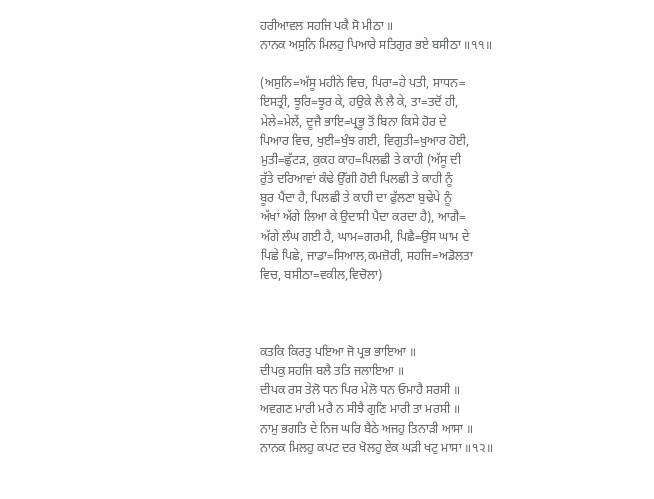ਹਰੀਆਵਲ ਸਹਜਿ ਪਕੈ ਸੋ ਮੀਠਾ ॥
ਨਾਨਕ ਅਸੁਨਿ ਮਿਲਹੁ ਪਿਆਰੇ ਸਤਿਗੁਰ ਭਏ ਬਸੀਠਾ ॥੧੧॥

(ਅਸੁਨਿ=ਅੱਸੂ ਮਹੀਨੇ ਵਿਚ, ਪਿਰਾ=ਹੇ ਪਤੀ, ਸਾਧਨ=
ਇਸਤ੍ਰੀ, ਝੂਰਿ=ਝੂਰ ਕੇ, ਹਉਕੇ ਲੈ ਲੈ ਕੇ, ਤਾ=ਤਦੋਂ ਹੀ,
ਮੇਲੇ=ਮੇਲੇਂ, ਦੂਜੈ ਭਾਇ=ਪ੍ਰਭੂ ਤੋਂ ਬਿਨਾ ਕਿਸੇ ਹੋਰ ਦੇ
ਪਿਆਰ ਵਿਚ, ਖੁਈ=ਖੁੰਝ ਗਈ, ਵਿਗੁਤੀ=ਖ਼ੁਆਰ ਹੋਈ,
ਮੁਤੀ=ਛੁੱਟੜ, ਕੁਕਹ ਕਾਹ=ਪਿਲਛੀ ਤੇ ਕਾਹੀ (ਅੱਸੂ ਦੀ
ਰੁੱਤੇ ਦਰਿਆਵਾਂ ਕੰਢੇ ਉੱਗੀ ਹੋਈ ਪਿਲਛੀ ਤੇ ਕਾਹੀ ਨੂੰ
ਬੂਰ ਪੈਂਦਾ ਹੈ, ਪਿਲਛੀ ਤੇ ਕਾਹੀ ਦਾ ਫੁੱਲਣਾ ਬੁਢੇਪੇ ਨੂੰ
ਅੱਖਾਂ ਅੱਗੇ ਲਿਆ ਕੇ ਉਦਾਸੀ ਪੈਦਾ ਕਰਦਾ ਹੈ), ਆਗੈ=
ਅੱਗੇ ਲੰਘ ਗਈ ਹੈ, ਘਾਮ=ਗਰਮੀ, ਪਿਛੈ=ਉਸ ਘਾਮ ਦੇ
ਪਿਛੇ ਪਿਛੇ, ਜਾਡਾ=ਸਿਆਲ,ਕਮਜ਼ੋਰੀ, ਸਹਜਿ=ਅਡੋਲਤਾ
ਵਿਚ, ਬਸੀਠਾ=ਵਕੀਲ,ਵਿਚੋਲਾ)



ਕਤਕਿ ਕਿਰਤੁ ਪਇਆ ਜੋ ਪ੍ਰਭ ਭਾਇਆ ॥
ਦੀਪਕੁ ਸਹਜਿ ਬਲੈ ਤਤਿ ਜਲਾਇਆ ॥
ਦੀਪਕ ਰਸ ਤੇਲੋ ਧਨ ਪਿਰ ਮੇਲੋ ਧਨ ਓਮਾਹੈ ਸਰਸੀ ॥
ਅਵਗਣ ਮਾਰੀ ਮਰੈ ਨ ਸੀਝੈ ਗੁਣਿ ਮਾਰੀ ਤਾ ਮਰਸੀ ॥
ਨਾਮੁ ਭਗਤਿ ਦੇ ਨਿਜ ਘਰਿ ਬੈਠੇ ਅਜਹੁ ਤਿਨਾੜੀ ਆਸਾ ॥
ਨਾਨਕ ਮਿਲਹੁ ਕਪਟ ਦਰ ਖੋਲਹੁ ਏਕ ਘੜੀ ਖਟੁ ਮਾਸਾ ॥੧੨॥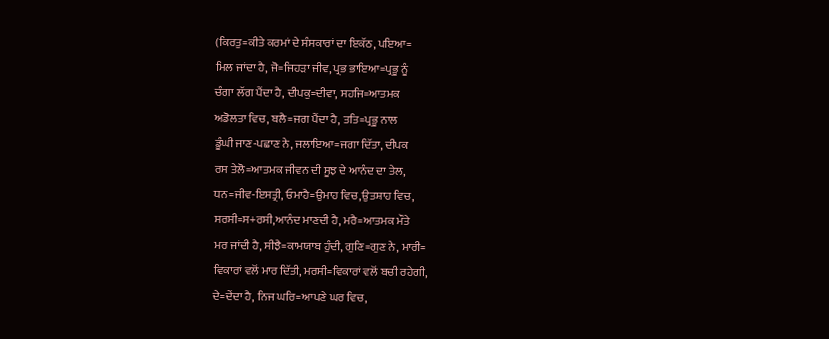(ਕਿਰਤੁ=ਕੀਤੇ ਕਰਮਾਂ ਦੇ ਸੰਸਕਾਰਾਂ ਦਾ ਇਕੱਠ, ਪਇਆ=
ਮਿਲ ਜਾਂਦਾ ਹੈ, ਜੋ=ਜਿਹੜਾ ਜੀਵ, ਪ੍ਰਭ ਭਾਇਆ=ਪ੍ਰਭੂ ਨੂੰ
ਚੰਗਾ ਲੱਗ ਪੈਂਦਾ ਹੈ, ਦੀਪਕੁ=ਦੀਵਾ, ਸਹਜਿ=ਆਤਮਕ
ਅਡੋਲਤਾ ਵਿਚ, ਬਲੈ=ਜਗ ਪੈਂਦਾ ਹੈ, ਤਤਿ=ਪ੍ਰਭੂ ਨਾਲ
ਡੂੰਘੀ ਜਾਣ-ਪਛਾਣ ਨੇ, ਜਲਾਇਆ=ਜਗਾ ਦਿੱਤਾ, ਦੀਪਕ
ਰਸ ਤੇਲੋ=ਆਤਮਕ ਜੀਵਨ ਦੀ ਸੂਝ ਦੇ ਆਨੰਦ ਦਾ ਤੇਲ,
ਧਨ=ਜੀਵ-ਇਸਤ੍ਰੀ, ਓਮਾਹੈ=ਉਮਾਹ ਵਿਚ,ਉਤਸ਼ਾਹ ਵਿਚ,
ਸਰਸੀ=ਸ+ਰਸੀ,ਆਨੰਦ ਮਾਣਦੀ ਹੈ, ਮਰੈ=ਆਤਮਕ ਮੌਤੇ
ਮਰ ਜਾਂਦੀ ਹੈ, ਸੀਝੈ=ਕਾਮਯਾਬ ਹੁੰਦੀ, ਗੁਣਿ=ਗੁਣ ਨੇ, ਮਾਰੀ=
ਵਿਕਾਰਾਂ ਵਲੋਂ ਮਾਰ ਦਿੱਤੀ, ਮਰਸੀ=ਵਿਕਾਰਾਂ ਵਲੋਂ ਬਚੀ ਰਹੇਗੀ,
ਦੇ=ਦੇਂਦਾ ਹੈ, ਨਿਜ ਘਰਿ=ਆਪਣੇ ਘਰ ਵਿਚ,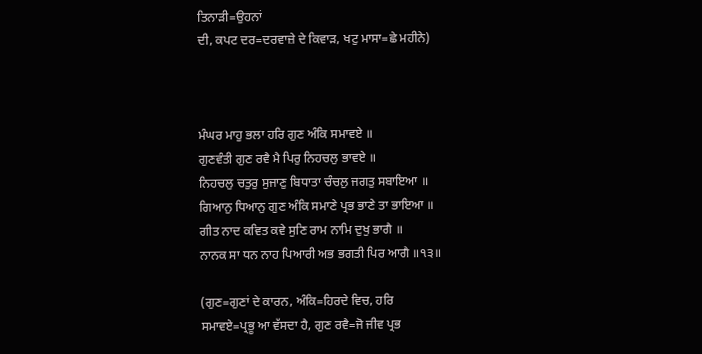ਤਿਨਾੜੀ=ਉਹਨਾਂ
ਦੀ, ਕਪਟ ਦਰ=ਦਰਵਾਜ਼ੇ ਦੇ ਕਿਵਾੜ, ਖਟੁ ਮਾਸਾ=ਛੇ ਮਹੀਨੇ)



ਮੰਘਰ ਮਾਹੁ ਭਲਾ ਹਰਿ ਗੁਣ ਅੰਕਿ ਸਮਾਵਏ ॥
ਗੁਣਵੰਤੀ ਗੁਣ ਰਵੈ ਮੈ ਪਿਰੁ ਨਿਹਚਲੁ ਭਾਵਏ ॥
ਨਿਹਚਲੁ ਚਤੁਰੁ ਸੁਜਾਣੁ ਬਿਧਾਤਾ ਚੰਚਲੁ ਜਗਤੁ ਸਬਾਇਆ ॥
ਗਿਆਨੁ ਧਿਆਨੁ ਗੁਣ ਅੰਕਿ ਸਮਾਣੇ ਪ੍ਰਭ ਭਾਣੇ ਤਾ ਭਾਇਆ ॥
ਗੀਤ ਨਾਦ ਕਵਿਤ ਕਵੇ ਸੁਣਿ ਰਾਮ ਨਾਮਿ ਦੁਖੁ ਭਾਗੈ ॥
ਨਾਨਕ ਸਾ ਧਨ ਨਾਹ ਪਿਆਰੀ ਅਭ ਭਗਤੀ ਪਿਰ ਆਗੈ ॥੧੩॥

(ਗੁਣ=ਗੁਣਾਂ ਦੇ ਕਾਰਨ, ਅੰਕਿ=ਹਿਰਦੇ ਵਿਚ, ਹਰਿ
ਸਮਾਵਏ=ਪ੍ਰਭੂ ਆ ਵੱਸਦਾ ਹੈ, ਗੁਣ ਰਵੈ=ਜੋ ਜੀਵ ਪ੍ਰਭ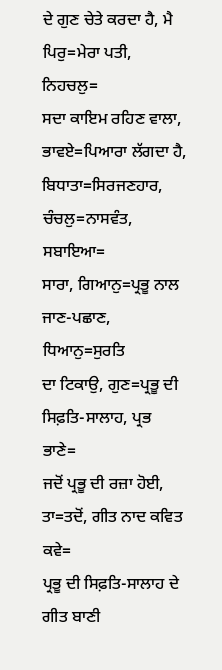ਦੇ ਗੁਣ ਚੇਤੇ ਕਰਦਾ ਹੈ, ਮੈ ਪਿਰੁ=ਮੇਰਾ ਪਤੀ, ਨਿਹਚਲੁ=
ਸਦਾ ਕਾਇਮ ਰਹਿਣ ਵਾਲਾ, ਭਾਵਏ=ਪਿਆਰਾ ਲੱਗਦਾ ਹੈ,
ਬਿਧਾਤਾ=ਸਿਰਜਣਹਾਰ, ਚੰਚਲੁ=ਨਾਸਵੰਤ, ਸਬਾਇਆ=
ਸਾਰਾ, ਗਿਆਨੁ=ਪ੍ਰਭੂ ਨਾਲ ਜਾਣ-ਪਛਾਣ, ਧਿਆਨੁ=ਸੁਰਤਿ
ਦਾ ਟਿਕਾਉ, ਗੁਣ=ਪ੍ਰਭੂ ਦੀ ਸਿਫ਼ਤਿ-ਸਾਲਾਹ, ਪ੍ਰਭ ਭਾਣੇ=
ਜਦੋਂ ਪ੍ਰਭੂ ਦੀ ਰਜ਼ਾ ਹੋਈ, ਤਾ=ਤਦੋਂ, ਗੀਤ ਨਾਦ ਕਵਿਤ ਕਵੇ=
ਪ੍ਰਭੂ ਦੀ ਸਿਫ਼ਤਿ-ਸਾਲਾਹ ਦੇ ਗੀਤ ਬਾਣੀ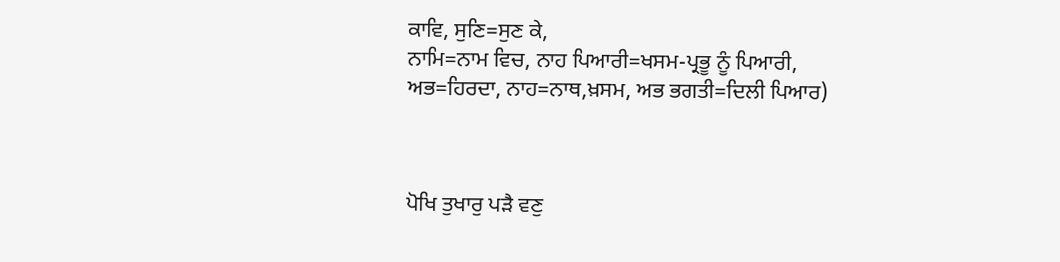ਕਾਵਿ, ਸੁਣਿ=ਸੁਣ ਕੇ,
ਨਾਮਿ=ਨਾਮ ਵਿਚ, ਨਾਹ ਪਿਆਰੀ=ਖਸਮ-ਪ੍ਰਭੂ ਨੂੰ ਪਿਆਰੀ,
ਅਭ=ਹਿਰਦਾ, ਨਾਹ=ਨਾਥ,ਖ਼ਸਮ, ਅਭ ਭਗਤੀ=ਦਿਲੀ ਪਿਆਰ)



ਪੋਖਿ ਤੁਖਾਰੁ ਪੜੈ ਵਣੁ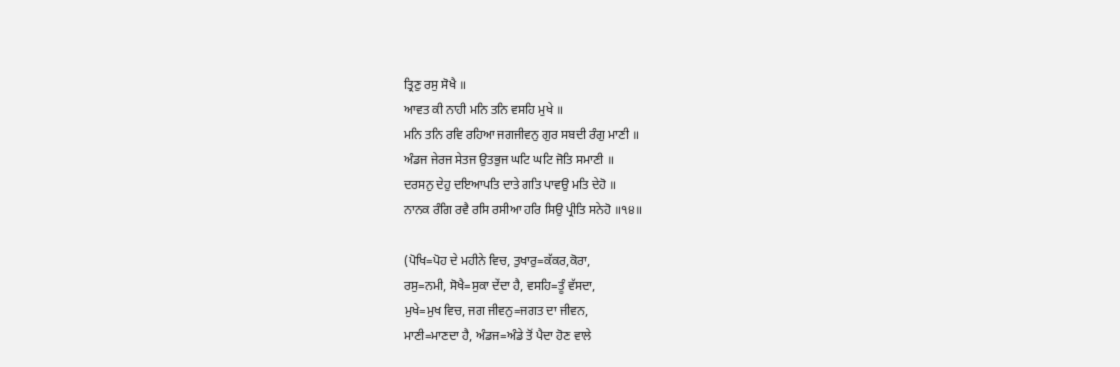ਤ੍ਰਿਣੁ ਰਸੁ ਸੋਖੈ ॥
ਆਵਤ ਕੀ ਨਾਹੀ ਮਨਿ ਤਨਿ ਵਸਹਿ ਮੁਖੇ ॥
ਮਨਿ ਤਨਿ ਰਵਿ ਰਹਿਆ ਜਗਜੀਵਨੁ ਗੁਰ ਸਬਦੀ ਰੰਗੁ ਮਾਣੀ ॥
ਅੰਡਜ ਜੇਰਜ ਸੇਤਜ ਉਤਭੁਜ ਘਟਿ ਘਟਿ ਜੋਤਿ ਸਮਾਣੀ ॥
ਦਰਸਨੁ ਦੇਹੁ ਦਇਆਪਤਿ ਦਾਤੇ ਗਤਿ ਪਾਵਉ ਮਤਿ ਦੇਹੋ ॥
ਨਾਨਕ ਰੰਗਿ ਰਵੈ ਰਸਿ ਰਸੀਆ ਹਰਿ ਸਿਉ ਪ੍ਰੀਤਿ ਸਨੇਹੋ ॥੧੪॥

(ਪੋਖਿ=ਪੋਹ ਦੇ ਮਹੀਨੇ ਵਿਚ, ਤੁਖਾਰੁ=ਕੱਕਰ,ਕੋਰਾ,
ਰਸੁ=ਨਮੀ, ਸੋਖੈ=ਸੁਕਾ ਦੇਂਦਾ ਹੈ, ਵਸਹਿ=ਤੂੰ ਵੱਸਦਾ,
ਮੁਖੇ=ਮੁਖ ਵਿਚ, ਜਗ ਜੀਵਨੁ=ਜਗਤ ਦਾ ਜੀਵਨ,
ਮਾਣੀ=ਮਾਣਦਾ ਹੈ, ਅੰਡਜ=ਅੰਡੇ ਤੋਂ ਪੈਦਾ ਹੋਣ ਵਾਲੇ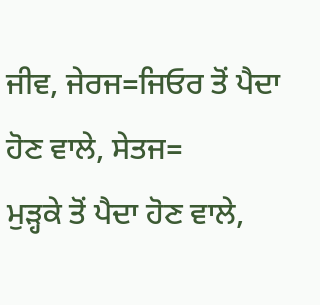ਜੀਵ, ਜੇਰਜ=ਜਿਓਰ ਤੋਂ ਪੈਦਾ ਹੋਣ ਵਾਲੇ, ਸੇਤਜ=
ਮੁੜ੍ਹਕੇ ਤੋਂ ਪੈਦਾ ਹੋਣ ਵਾਲੇ,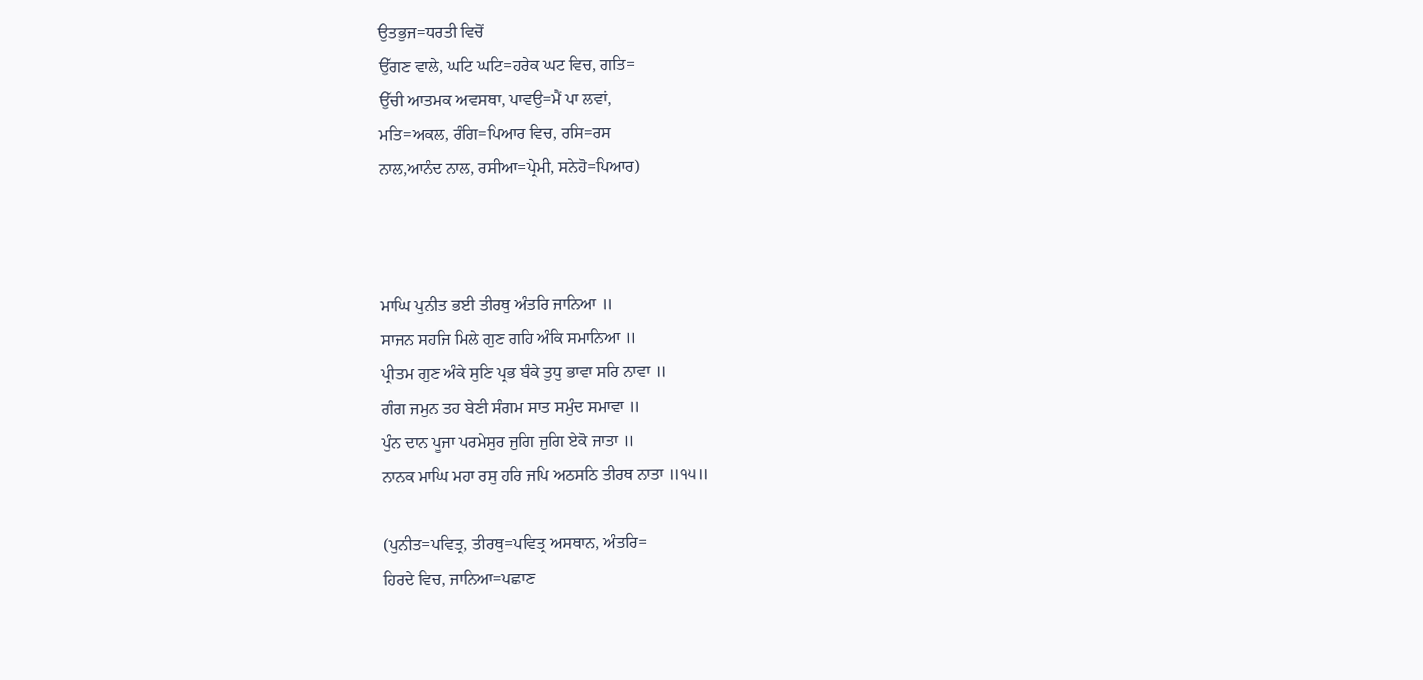ਉਤਭੁਜ=ਧਰਤੀ ਵਿਚੋਂ
ਉੱਗਣ ਵਾਲੇ, ਘਟਿ ਘਟਿ=ਹਰੇਕ ਘਟ ਵਿਚ, ਗਤਿ=
ਉੱਚੀ ਆਤਮਕ ਅਵਸਥਾ, ਪਾਵਉ=ਮੈਂ ਪਾ ਲਵਾਂ,
ਮਤਿ=ਅਕਲ, ਰੰਗਿ=ਪਿਆਰ ਵਿਚ, ਰਸਿ=ਰਸ
ਨਾਲ,ਆਨੰਦ ਨਾਲ, ਰਸੀਆ=ਪ੍ਰੇਮੀ, ਸਨੇਹੋ=ਪਿਆਰ)



ਮਾਘਿ ਪੁਨੀਤ ਭਈ ਤੀਰਥੁ ਅੰਤਰਿ ਜਾਨਿਆ ॥
ਸਾਜਨ ਸਹਜਿ ਮਿਲੇ ਗੁਣ ਗਹਿ ਅੰਕਿ ਸਮਾਨਿਆ ॥
ਪ੍ਰੀਤਮ ਗੁਣ ਅੰਕੇ ਸੁਣਿ ਪ੍ਰਭ ਬੰਕੇ ਤੁਧੁ ਭਾਵਾ ਸਰਿ ਨਾਵਾ ॥
ਗੰਗ ਜਮੁਨ ਤਹ ਬੇਣੀ ਸੰਗਮ ਸਾਤ ਸਮੁੰਦ ਸਮਾਵਾ ॥
ਪੁੰਨ ਦਾਨ ਪੂਜਾ ਪਰਮੇਸੁਰ ਜੁਗਿ ਜੁਗਿ ਏਕੋ ਜਾਤਾ ॥
ਨਾਨਕ ਮਾਘਿ ਮਹਾ ਰਸੁ ਹਰਿ ਜਪਿ ਅਠਸਠਿ ਤੀਰਥ ਨਾਤਾ ॥੧੫॥

(ਪੁਨੀਤ=ਪਵਿਤ੍ਰ, ਤੀਰਥੁ=ਪਵਿਤ੍ਰ ਅਸਥਾਨ, ਅੰਤਰਿ=
ਹਿਰਦੇ ਵਿਚ, ਜਾਨਿਆ=ਪਛਾਣ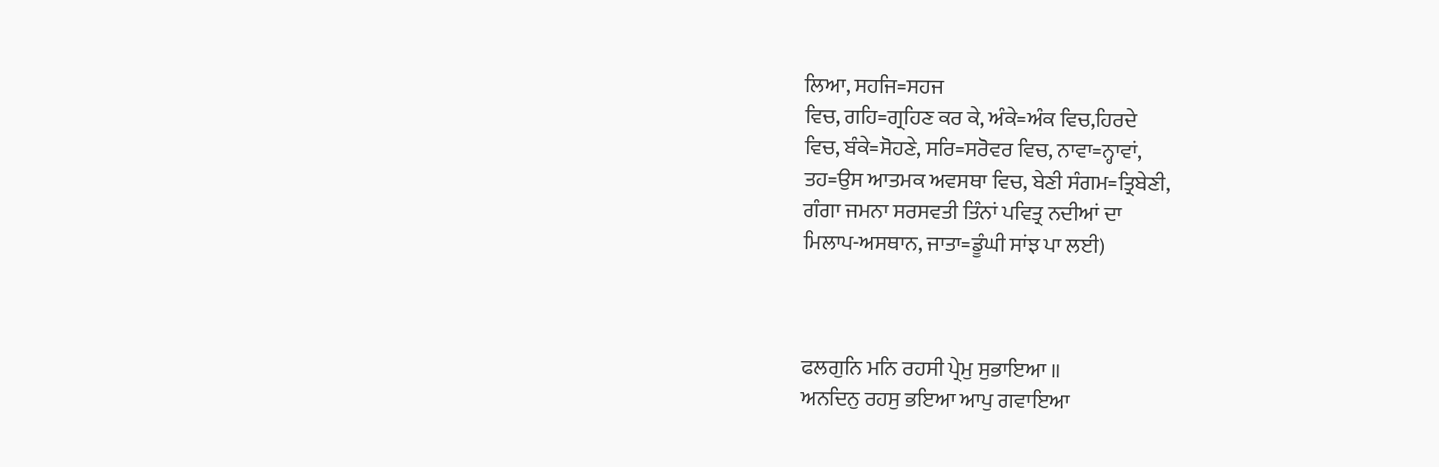ਲਿਆ, ਸਹਜਿ=ਸਹਜ
ਵਿਚ, ਗਹਿ=ਗ੍ਰਹਿਣ ਕਰ ਕੇ, ਅੰਕੇ=ਅੰਕ ਵਿਚ,ਹਿਰਦੇ
ਵਿਚ, ਬੰਕੇ=ਸੋਹਣੇ, ਸਰਿ=ਸਰੋਵਰ ਵਿਚ, ਨਾਵਾ=ਨ੍ਹਾਵਾਂ,
ਤਹ=ਉਸ ਆਤਮਕ ਅਵਸਥਾ ਵਿਚ, ਬੇਣੀ ਸੰਗਮ=ਤ੍ਰਿਬੇਣੀ,
ਗੰਗਾ ਜਮਨਾ ਸਰਸਵਤੀ ਤਿੰਨਾਂ ਪਵਿਤ੍ਰ ਨਦੀਆਂ ਦਾ
ਮਿਲਾਪ-ਅਸਥਾਨ, ਜਾਤਾ=ਡੂੰਘੀ ਸਾਂਝ ਪਾ ਲਈ)



ਫਲਗੁਨਿ ਮਨਿ ਰਹਸੀ ਪ੍ਰੇਮੁ ਸੁਭਾਇਆ ॥
ਅਨਦਿਨੁ ਰਹਸੁ ਭਇਆ ਆਪੁ ਗਵਾਇਆ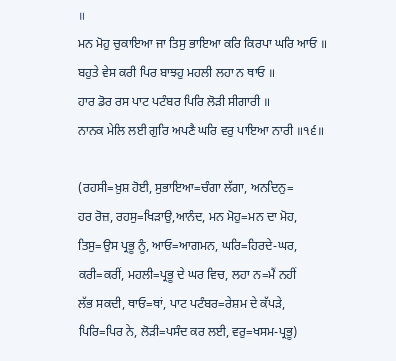॥
ਮਨ ਮੋਹੁ ਚੁਕਾਇਆ ਜਾ ਤਿਸੁ ਭਾਇਆ ਕਰਿ ਕਿਰਪਾ ਘਰਿ ਆਓ ॥
ਬਹੁਤੇ ਵੇਸ ਕਰੀ ਪਿਰ ਬਾਝਹੁ ਮਹਲੀ ਲਹਾ ਨ ਥਾਓ ॥
ਹਾਰ ਡੋਰ ਰਸ ਪਾਟ ਪਟੰਬਰ ਪਿਰਿ ਲੋੜੀ ਸੀਗਾਰੀ ॥
ਨਾਨਕ ਮੇਲਿ ਲਈ ਗੁਰਿ ਅਪਣੈ ਘਰਿ ਵਰੁ ਪਾਇਆ ਨਾਰੀ ॥੧੬॥

(ਰਹਸੀ=ਖ਼ੁਸ਼ ਹੋਈ, ਸੁਭਾਇਆ=ਚੰਗਾ ਲੱਗਾ, ਅਨਦਿਨੁ=
ਹਰ ਰੋਜ਼, ਰਹਸੁ=ਖਿੜਾਉ,ਆਨੰਦ, ਮਨ ਮੋਹੁ=ਮਨ ਦਾ ਮੋਹ,
ਤਿਸੁ=ਉਸ ਪ੍ਰਭੂ ਨੂੰ, ਆਓ=ਆਗਮਨ, ਘਰਿ=ਹਿਰਦੇ-ਘਰ,
ਕਰੀ=ਕਰੀਂ, ਮਹਲੀ=ਪ੍ਰਭੂ ਦੇ ਘਰ ਵਿਚ, ਲਹਾ ਨ=ਮੈਂ ਨਹੀਂ
ਲੱਭ ਸਕਦੀ, ਥਾਓ=ਥਾਂ, ਪਾਟ ਪਟੰਬਰ=ਰੇਸ਼ਮ ਦੇ ਕੱਪੜੇ,
ਪਿਰਿ=ਪਿਰ ਨੇ, ਲੋੜੀ=ਪਸੰਦ ਕਰ ਲਈ, ਵਰੁ=ਖਸਮ-ਪ੍ਰਭੂ)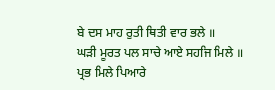ਬੇ ਦਸ ਮਾਹ ਰੁਤੀ ਥਿਤੀ ਵਾਰ ਭਲੇ ॥
ਘੜੀ ਮੂਰਤ ਪਲ ਸਾਚੇ ਆਏ ਸਹਜਿ ਮਿਲੇ ॥
ਪ੍ਰਭ ਮਿਲੇ ਪਿਆਰੇ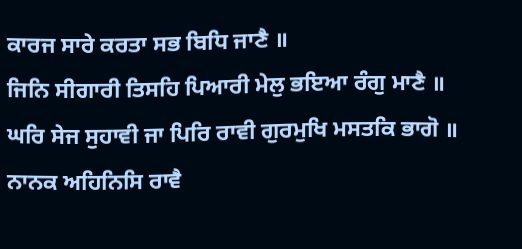ਕਾਰਜ ਸਾਰੇ ਕਰਤਾ ਸਭ ਬਿਧਿ ਜਾਣੈ ॥
ਜਿਨਿ ਸੀਗਾਰੀ ਤਿਸਹਿ ਪਿਆਰੀ ਮੇਲੁ ਭਇਆ ਰੰਗੁ ਮਾਣੈ ॥
ਘਰਿ ਸੇਜ ਸੁਹਾਵੀ ਜਾ ਪਿਰਿ ਰਾਵੀ ਗੁਰਮੁਖਿ ਮਸਤਕਿ ਭਾਗੋ ॥
ਨਾਨਕ ਅਹਿਨਿਸਿ ਰਾਵੈ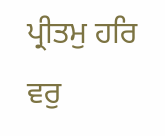ਪ੍ਰੀਤਮੁ ਹਰਿ ਵਰੁ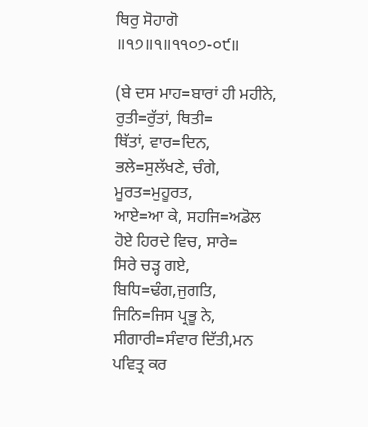ਥਿਰੁ ਸੋਹਾਗੋ ॥੧੭॥੧॥੧੧੦੭-੦੯॥

(ਬੇ ਦਸ ਮਾਹ=ਬਾਰਾਂ ਹੀ ਮਹੀਨੇ, ਰੁਤੀ=ਰੁੱਤਾਂ, ਥਿਤੀ=
ਥਿੱਤਾਂ, ਵਾਰ=ਦਿਨ, ਭਲੇ=ਸੁਲੱਖਣੇ, ਚੰਗੇ, ਮੂਰਤ=ਮੁਹੂਰਤ,
ਆਏ=ਆ ਕੇ, ਸਹਜਿ=ਅਡੋਲ ਹੋਏ ਹਿਰਦੇ ਵਿਚ, ਸਾਰੇ=
ਸਿਰੇ ਚੜ੍ਹ ਗਏ, ਬਿਧਿ=ਢੰਗ,ਜੁਗਤਿ, ਜਿਨਿ=ਜਿਸ ਪ੍ਰਭੂ ਨੇ,
ਸੀਗਾਰੀ=ਸੰਵਾਰ ਦਿੱਤੀ,ਮਨ ਪਵਿਤ੍ਰ ਕਰ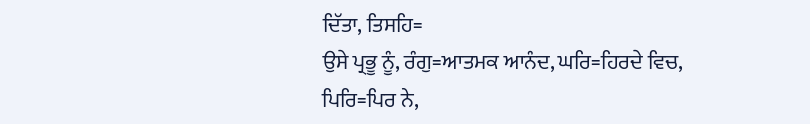ਦਿੱਤਾ, ਤਿਸਹਿ=
ਉਸੇ ਪ੍ਰਭੂ ਨੂੰ, ਰੰਗੁ=ਆਤਮਕ ਆਨੰਦ, ਘਰਿ=ਹਿਰਦੇ ਵਿਚ,
ਪਿਰਿ=ਪਿਰ ਨੇ,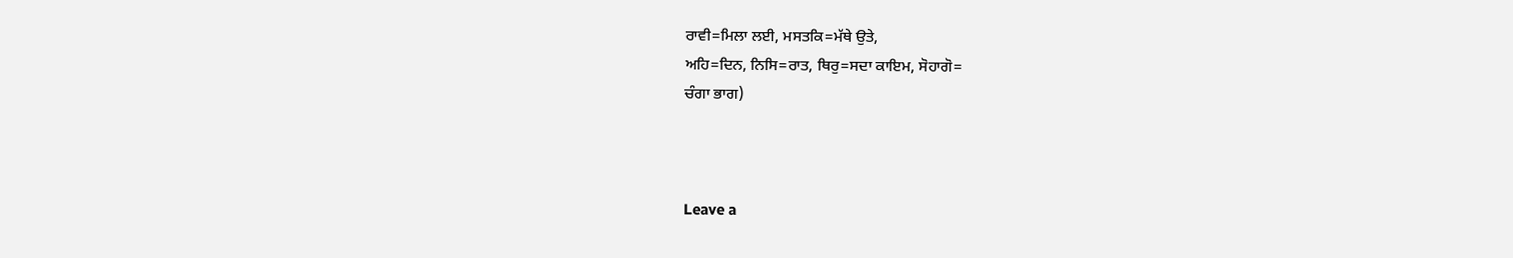ਰਾਵੀ=ਮਿਲਾ ਲਈ, ਮਸਤਕਿ=ਮੱਥੇ ਉਤੇ,
ਅਹਿ=ਦਿਨ, ਨਿਸਿ=ਰਾਤ, ਥਿਰੁ=ਸਦਾ ਕਾਇਮ, ਸੋਹਾਗੋ=
ਚੰਗਾ ਭਾਗ)



Leave a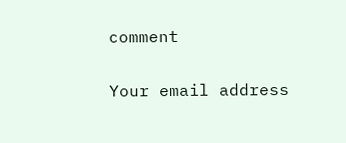comment

Your email address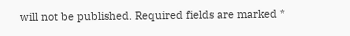will not be published. Required fields are marked *